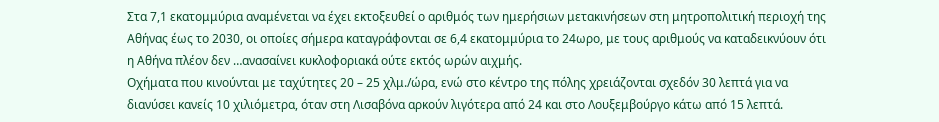Στα 7,1 εκατομμύρια αναμένεται να έχει εκτοξευθεί ο αριθμός των ημερήσιων μετακινήσεων στη μητροπολιτική περιοχή της Αθήνας έως το 2030, οι οποίες σήμερα καταγράφονται σε 6,4 εκατομμύρια το 24ωρο, με τους αριθμούς να καταδεικνύουν ότι η Αθήνα πλέον δεν …ανασαίνει κυκλοφοριακά ούτε εκτός ωρών αιχμής.
Οχήματα που κινούνται με ταχύτητες 20 – 25 χλμ./ώρα, ενώ στο κέντρο της πόλης χρειάζονται σχεδόν 30 λεπτά για να διανύσει κανείς 10 χιλιόμετρα, όταν στη Λισαβόνα αρκούν λιγότερα από 24 και στο Λουξεμβούργο κάτω από 15 λεπτά.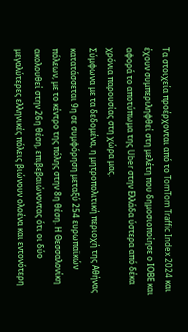Τα στοιχεία προέρχονται από το TomTom Traffic Index 2024 και έχουν συμπεριληφθεί στη μελέτη που δημοσιοποίησε ο ΙΟΒΕ και αφορά το αποτύπωμα της Uber στην Ελλάδα ύστερα από δέκα χρόνια παρουσίας στη χώρα μας.
Σύμφωνα με τα δεδομένα, η μητροπολιτική περιοχή της Αθήνας κατατάσσεται 9η σε συμφόρηση μεταξύ 254 ευρωπαϊκών πόλεων, με το κέντρο της πόλης στην 8η θέση. Η Θεσσαλονίκη ακολουθεί στην 26η θέση, επιβεβαιώνοντας ότι οι δύο μεγαλύτερες ελληνικές πόλεις βιώνουν ολοένα και εντονότερη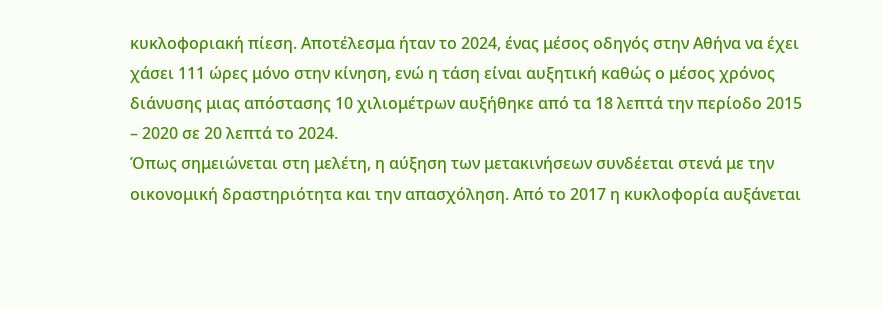κυκλοφοριακή πίεση. Αποτέλεσμα ήταν το 2024, ένας μέσος οδηγός στην Αθήνα να έχει χάσει 111 ώρες μόνο στην κίνηση, ενώ η τάση είναι αυξητική καθώς ο μέσος χρόνος διάνυσης μιας απόστασης 10 χιλιομέτρων αυξήθηκε από τα 18 λεπτά την περίοδο 2015 – 2020 σε 20 λεπτά το 2024.
Όπως σημειώνεται στη μελέτη, η αύξηση των μετακινήσεων συνδέεται στενά με την οικονομική δραστηριότητα και την απασχόληση. Από το 2017 η κυκλοφορία αυξάνεται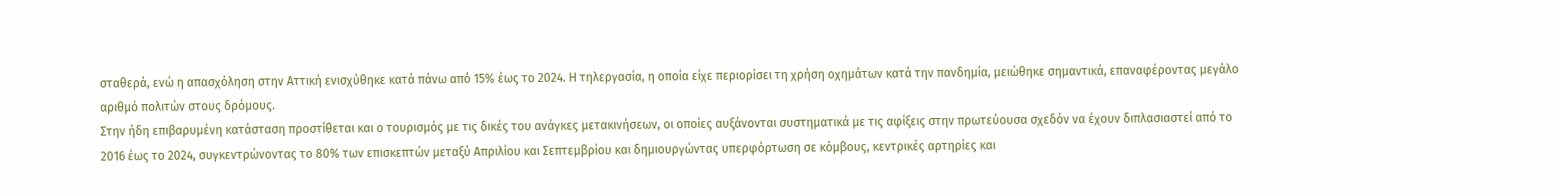σταθερά, ενώ η απασχόληση στην Αττική ενισχύθηκε κατά πάνω από 15% έως το 2024. Η τηλεργασία, η οποία είχε περιορίσει τη χρήση οχημάτων κατά την πανδημία, μειώθηκε σημαντικά, επαναφέροντας μεγάλο αριθμό πολιτών στους δρόμους.
Στην ήδη επιβαρυμένη κατάσταση προστίθεται και ο τουρισμός με τις δικές του ανάγκες μετακινήσεων, οι οποίες αυξάνονται συστηματικά με τις αφίξεις στην πρωτεύουσα σχεδόν να έχουν διπλασιαστεί από το 2016 έως το 2024, συγκεντρώνοντας το 80% των επισκεπτών μεταξύ Απριλίου και Σεπτεμβρίου και δημιουργώντας υπερφόρτωση σε κόμβους, κεντρικές αρτηρίες και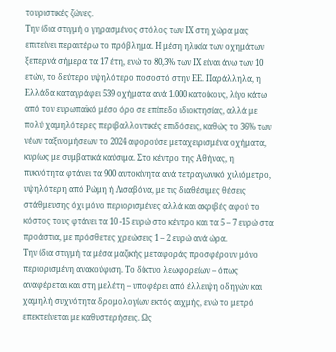τουριστικές ζώνες.
Την ίδια στιγμή ο γηρασμένος στόλος των ΙΧ στη χώρα μας επιτείνει περαιτέρω το πρόβλημα. Η μέση ηλικία των οχημάτων ξεπερνά σήμερα τα 17 έτη, ενώ το 80,3% των ΙΧ είναι άνω των 10 ετών, το δεύτερο υψηλότερο ποσοστό στην ΕΕ. Παράλληλα, η Ελλάδα καταγράφει 539 οχήματα ανά 1.000 κατοίκους, λίγο κάτω από τον ευρωπαϊκό μέσο όρο σε επίπεδο ιδιοκτησίας, αλλά με πολύ χαμηλότερες περιβαλλοντικές επιδόσεις, καθώς το 36% των νέων ταξινομήσεων το 2024 αφορούσε μεταχειρισμένα οχήματα, κυρίως με συμβατικά καύσιμα. Στο κέντρο της Αθήνας, η πυκνότητα φτάνει τα 900 αυτοκίνητα ανά τετραγωνικό χιλιόμετρο, υψηλότερη από Ρώμη ή Λισαβόνα, με τις διαθέσιμες θέσεις στάθμευσης όχι μόνο περιορισμένες αλλά και ακριβές αφού το κόστος τους φτάνει τα 10 -15 ευρώ στο κέντρο και τα 5 – 7 ευρώ στα προάστια, με πρόσθετες χρεώσεις 1 – 2 ευρώ ανά ώρα.
Την ίδια στιγμή τα μέσα μαζικής μεταφοράς προσφέρουν μόνο περιορισμένη ανακούφιση. Το δίκτυο λεωφορείων – όπως αναφέρεται και στη μελέτη – υποφέρει από έλλειψη οδηγών και χαμηλή συχνότητα δρομολογίων εκτός αιχμής, ενώ το μετρό επεκτείνεται με καθυστερήσεις. Ως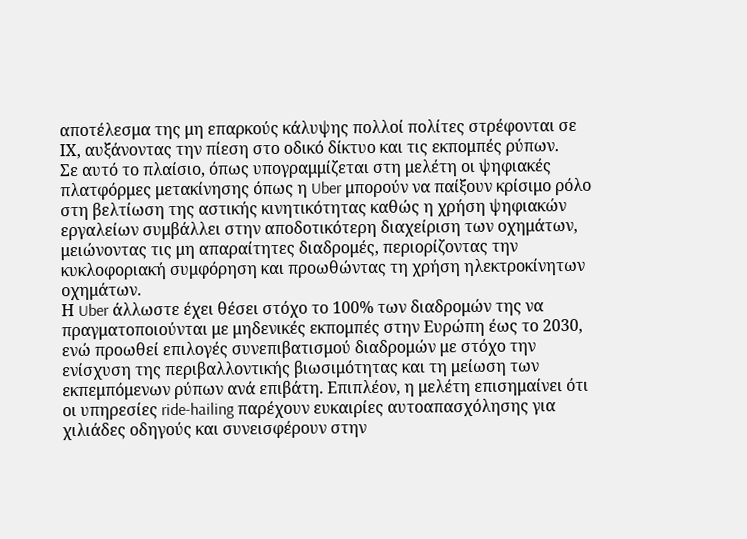αποτέλεσμα της μη επαρκούς κάλυψης πολλοί πολίτες στρέφονται σε ΙΧ, αυξάνοντας την πίεση στο οδικό δίκτυο και τις εκπομπές ρύπων.
Σε αυτό το πλαίσιο, όπως υπογραμμίζεται στη μελέτη οι ψηφιακές πλατφόρμες μετακίνησης όπως η Uber μπορούν να παίξουν κρίσιμο ρόλο στη βελτίωση της αστικής κινητικότητας καθώς η χρήση ψηφιακών εργαλείων συμβάλλει στην αποδοτικότερη διαχείριση των οχημάτων, μειώνοντας τις μη απαραίτητες διαδρομές, περιορίζοντας την κυκλοφοριακή συμφόρηση και προωθώντας τη χρήση ηλεκτροκίνητων οχημάτων.
Η Uber άλλωστε έχει θέσει στόχο το 100% των διαδρομών της να πραγματοποιούνται με μηδενικές εκπομπές στην Ευρώπη έως το 2030, ενώ προωθεί επιλογές συνεπιβατισμού διαδρομών με στόχο την ενίσχυση της περιβαλλοντικής βιωσιμότητας και τη μείωση των εκπεμπόμενων ρύπων ανά επιβάτη. Επιπλέον, η μελέτη επισημαίνει ότι οι υπηρεσίες ride-hailing παρέχουν ευκαιρίες αυτοαπασχόλησης για χιλιάδες οδηγούς και συνεισφέρουν στην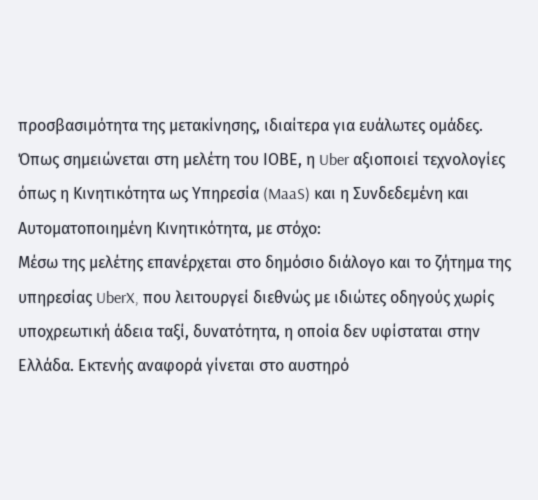προσβασιμότητα της μετακίνησης, ιδιαίτερα για ευάλωτες ομάδες.
Όπως σημειώνεται στη μελέτη του ΙΟΒΕ, η Uber αξιοποιεί τεχνολογίες όπως η Κινητικότητα ως Υπηρεσία (MaaS) και η Συνδεδεμένη και Αυτοματοποιημένη Κινητικότητα, με στόχο:
Μέσω της μελέτης επανέρχεται στο δημόσιο διάλογο και το ζήτημα της υπηρεσίας UberX, που λειτουργεί διεθνώς με ιδιώτες οδηγούς χωρίς υποχρεωτική άδεια ταξί, δυνατότητα, η οποία δεν υφίσταται στην Ελλάδα. Εκτενής αναφορά γίνεται στο αυστηρό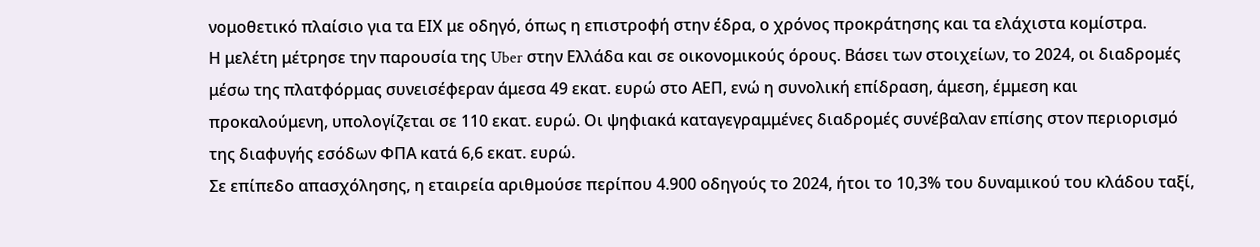νομοθετικό πλαίσιο για τα ΕΙΧ με οδηγό, όπως η επιστροφή στην έδρα, ο χρόνος προκράτησης και τα ελάχιστα κομίστρα.
Η μελέτη μέτρησε την παρουσία της Uber στην Ελλάδα και σε οικονομικούς όρους. Βάσει των στοιχείων, το 2024, οι διαδρομές μέσω της πλατφόρμας συνεισέφεραν άμεσα 49 εκατ. ευρώ στο ΑΕΠ, ενώ η συνολική επίδραση, άμεση, έμμεση και προκαλούμενη, υπολογίζεται σε 110 εκατ. ευρώ. Οι ψηφιακά καταγεγραμμένες διαδρομές συνέβαλαν επίσης στον περιορισμό της διαφυγής εσόδων ΦΠΑ κατά 6,6 εκατ. ευρώ.
Σε επίπεδο απασχόλησης, η εταιρεία αριθμούσε περίπου 4.900 οδηγούς το 2024, ήτοι το 10,3% του δυναμικού του κλάδου ταξί,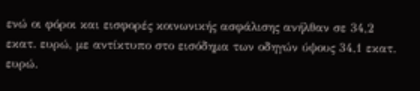ενώ οι φόροι και εισφορές κοινωνικής ασφάλισης ανήλθαν σε 34,2 εκατ. ευρώ, με αντίκτυπο στο εισόδημα των οδηγών ύψους 34,1 εκατ. ευρώ.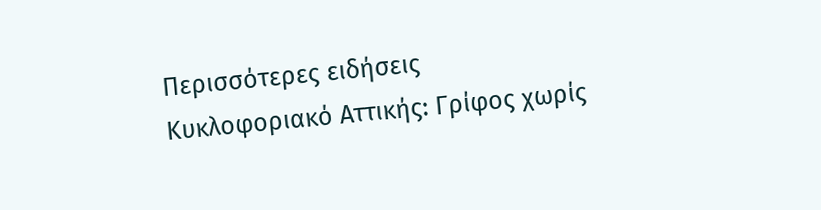Περισσότερες ειδήσεις
Κυκλοφοριακό Αττικής: Γρίφος χωρίς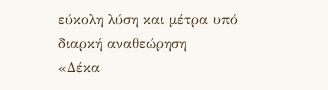εύκολη λύση και μέτρα υπό διαρκή αναθεώρηση
«Δέκα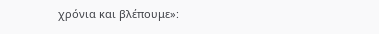χρόνια και βλέπουμε»: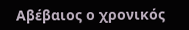Αβέβαιος ο χρονικός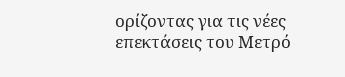ορίζοντας για τις νέες επεκτάσεις του Μετρό